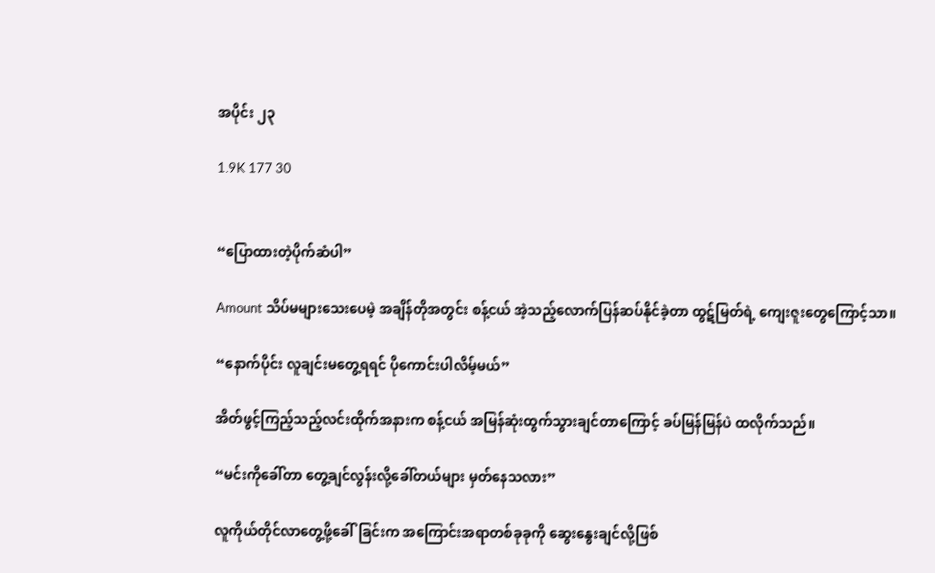အပိုင်း ၂၃

1.9K 177 30


“ပြောထားတဲ့ပိုက်ဆံပါ”

Amount သိပ်မများသေးပေမဲ့ အချိန်တိုအတွင်း စန့်ငယ် အဲ့သည့်လောက်ပြန်ဆပ်နိုင်ခဲ့တာ ထွဋ်မြတ်ရဲ့ ကျေးဇူးတွေကြောင့်သာ။

“နောက်ပိုင်း လူချင်းမတွေ့ရရင် ပိုကောင်းပါလိမ့်မယ်”

အိတ်ဖွင့်ကြည့်သည့်လင်းထိုက်အနားက စန့်ငယ် အမြန်ဆုံးထွက်သွားချင်တာကြောင့် ခပ်မြန်မြန်ပဲ ထလိုက်သည်။

“မင်းကိုခေါ်တာ တွေ့ချင်လွန်းလို့ခေါ်တယ်များ မှတ်နေသလား”

လူကိုယ်တိုင်လာတွေ့ဖို့ခေါ်ခြင်းက အကြောင်းအရာတစ်ခုခုကို ဆွေးနွေးချင်လို့ဖြစ်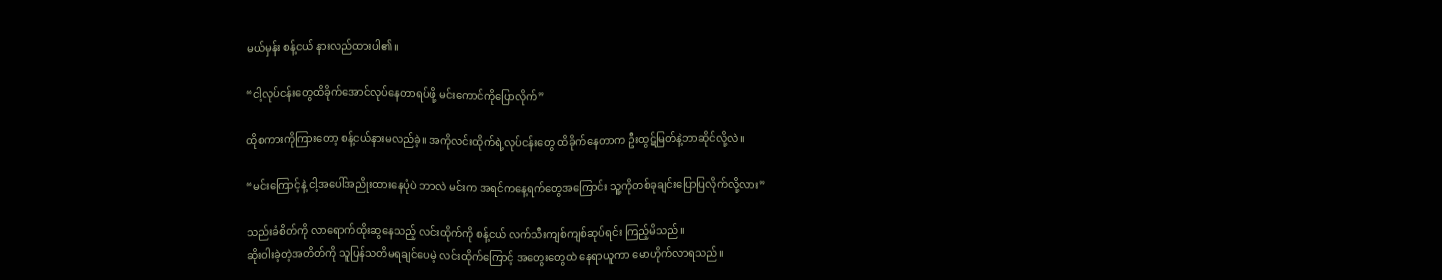မယ်မှန်း စန့်ငယ် နားလည်ထားပါ၏။

“ငါ့လုပ်ငန်း‌တွေထိခိုက်‌အောင်လုပ်နေတာရပ်ဖို့ မင်းကောင်ကိုပြောလိုက်”

ထိုစကားကိုကြားတော့ စန့်ငယ်နားမလည်ခဲ့။ အကိုလင်းထိုက်ရဲ့လုပ်ငန်းတွေ ထိခိုက်နေတာက ဦးထွဋ်မြတ်နဲ့ဘာဆိုင်လို့လဲ။

“မင်းကြောင့်နဲ့ ငါ့အပေါ်အညိုးထားနေပုံပဲ ဘာလဲ မင်းက အရင်ကနေ့ရက်တွေအကြောင်း သူ့ကိုတစ်ခုချင်းပြောပြလိုက်လို့လား”

သည်းခံစိတ်ကို လာရောက်ထိုးဆွနေသည့် လင်းထိုက်ကို စန့်ငယ် လက်သီးကျစ်ကျစ်ဆုပ်ရင်း ကြည့်မိသည်။
ဆိုးဝါးခဲ့တဲ့အတိတ်ကို သူပြန်သတိမရချင်ပေမဲ့ လင်းထိုက်ကြောင့် အတွေးတွေထဲ နေရာယူကာ မောဟိုက်လာရသည်။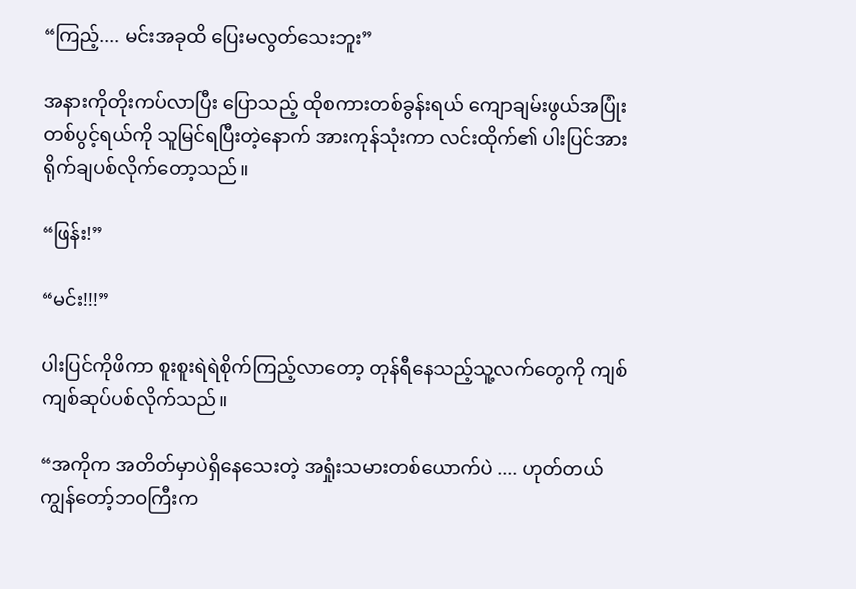“ကြည့်.... မင်းအခုထိ ပြေးမလွတ်သေးဘူး”

အနားကိုတိုးကပ်လာပြီး‌ ပြောသည့် ထိုစကားတစ်ခွန်းရယ် ကျောချမ်းဖွယ်အပြုံးတစ်ပွင့်ရယ်ကို သူမြင်ရပြီးတဲ့နောက် အားကုန်သုံးကာ လင်းထိုက်၏ ပါးပြင်အား ရိုက်ချပစ်လိုက်တော့သည်။

“ဖြန်း!”

“မင်း!!!”

ပါးပြင်ကိုဖိကာ စူးစူးရဲရဲစိုက်ကြည့်လာတော့ တုန်ရီနေသည့်သူ့လက်တွေကို ကျစ်ကျစ်ဆုပ်ပစ်လိုက်သည်။

“အကိုက အတိတ်မှာပဲရှိ‌နေသေးတဲ့ အရှုံးသမားတစ်ယောက်ပဲ .... ဟုတ်တယ် ကျွန်တော့်ဘဝကြီးက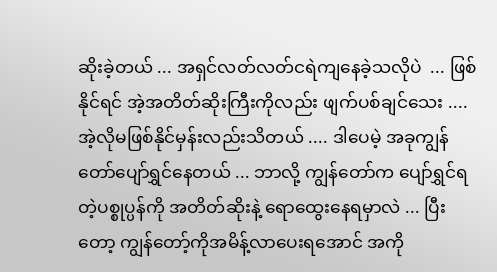ဆိုးခဲ့တယ် ... အရှင်လတ်လတ်ငရဲကျနေခဲ့သလိုပဲ  ... ဖြစ်နိုင်ရင် အဲ့အတိတ်ဆိုးကြီးကိုလည်း ဖျက်ပစ်ချင်‌သေး .... အဲ့လိုမဖြစ်နိုင်မှန်းလည်းသိတယ် .... ဒါပေမဲ့ အခုကျွန်တော်ပျော်ရွှင်နေတယ် ... ဘာလို့ ကျွန်တော်က ပျော်ရွှင်ရတဲ့ပစ္စုပ္ပန်ကို အတိတ်ဆိုးနဲ့ ရောထွေးနေရမှာလဲ ... ပြီးတော့ ကျွန်တော့်ကိုအမိန့်လာပေးရအောင် အကို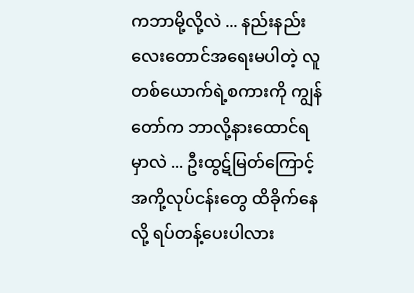ကဘာမို့လို့လဲ ... နည်းနည်းလေးတောင်အရေးမပါတဲ့ လူတစ်ယောက်ရဲ့စကားကို ကျွန်တော်က ဘာလို့နားထောင်ရမှာလဲ ... ဦးထွဋ်မြတ်ကြောင့် အကို့လုပ်ငန်းတွေ ထိခိုက်နေလို့ ရပ်တန့်ပေးပါလား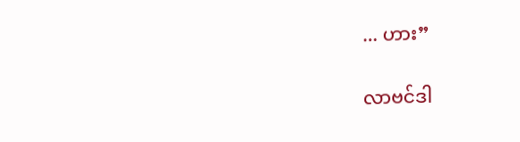... ဟား”

လာဗင်ဒါ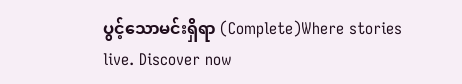ပွင့်သောမင်းရှိရာ (Complete)Where stories live. Discover now